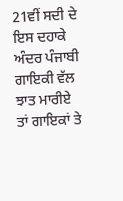21ਵੀਂ ਸਦੀ ਦੇ ਇਸ ਦਹਾਕੇ ਅੰਦਰ ਪੰਜਾਬੀ ਗਾਇਕੀ ਵੱਲ ਝਾਤ ਮਾਰੀਏ ਤਾਂ ਗਾਇਕਾਂ ਤੇ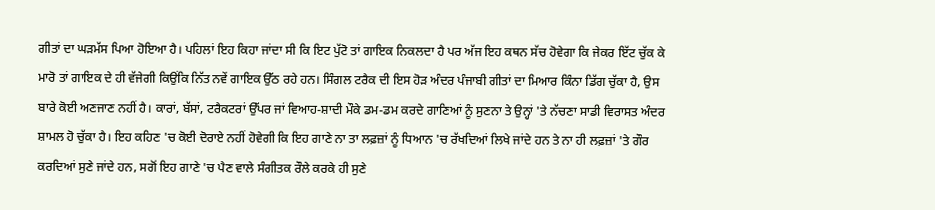ਗੀਤਾਂ ਦਾ ਘੜਮੱਸ ਪਿਆ ਹੋਇਆ ਹੈ। ਪਹਿਲਾਂ ਇਹ ਕਿਹਾ ਜਾਂਦਾ ਸੀ ਕਿ ਇਟ ਪੁੱਟੋ ਤਾਂ ਗਾਇਕ ਨਿਕਲਦਾ ਹੈ ਪਰ ਅੱਜ ਇਹ ਕਥਨ ਸੱਚ ਹੋਵੇਗਾ ਕਿ ਜੇਕਰ ਇੱਟ ਚੁੱਕ ਕੇ ਮਾਰੋ ਤਾਂ ਗਾਇਕ ਦੇ ਹੀ ਵੱਜੇਗੀ ਕਿਉਂਕਿ ਨਿੱਤ ਨਵੇਂ ਗਾਇਕ ਉੱਠ ਰਹੇ ਹਨ। ਸਿੰਗਲ ਟਰੈਕ ਦੀ ਇਸ ਹੋੜ ਅੰਦਰ ਪੰਜਾਬੀ ਗੀਤਾਂ ਦਾ ਮਿਆਰ ਕਿੰਨਾ ਡਿੱਗ ਚੁੱਕਾ ਹੈ, ਉਸ ਬਾਰੇ ਕੋਈ ਅਣਜਾਣ ਨਹੀਂ ਹੈ। ਕਾਰਾਂ, ਬੱਸਾਂ, ਟਰੈਕਟਰਾਂ ਉੱਪਰ ਜਾਂ ਵਿਆਹ-ਸ਼ਾਦੀ ਮੌਕੇ ਡਮ-ਡਮ ਕਰਦੇ ਗਾਣਿਆਂ ਨੂੰ ਸੁਣਨਾ ਤੇ ਉਨ੍ਹਾਂ 'ਤੇ ਨੱਚਣਾ ਸਾਡੀ ਵਿਰਾਸਤ ਅੰਦਰ ਸ਼ਾਮਲ ਹੋ ਚੁੱਕਾ ਹੈ। ਇਹ ਕਹਿਣ 'ਚ ਕੋਈ ਦੋਰਾਏ ਨਹੀਂ ਹੋਵੇਗੀ ਕਿ ਇਹ ਗਾਣੇ ਨਾ ਤਾ ਲਫ਼ਜ਼ਾਂ ਨੂੰ ਧਿਆਨ 'ਚ ਰੱਖਦਿਆਂ ਲਿਖੇ ਜਾਂਦੇ ਹਨ ਤੇ ਨਾ ਹੀ ਲਫ਼ਜ਼ਾਂ 'ਤੇ ਗੌਰ ਕਰਦਿਆਂ ਸੁਣੇ ਜਾਂਦੇ ਹਨ, ਸਗੋਂ ਇਹ ਗਾਣੇ 'ਚ ਪੈਣ ਵਾਲੇ ਸੰਗੀਤਕ ਰੌਲੇ ਕਰਕੇ ਹੀ ਸੁਣੇ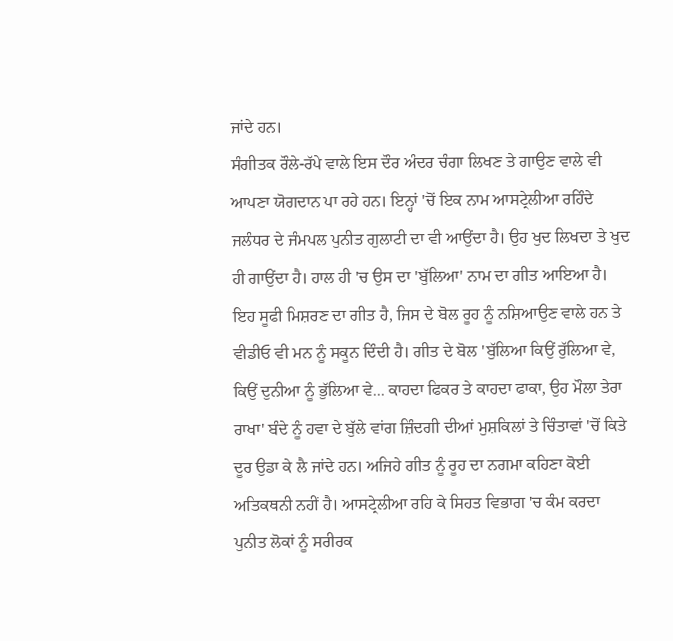ਜਾਂਦੇ ਹਨ।
ਸੰਗੀਤਕ ਰੌਲੇ-ਰੱਪੇ ਵਾਲੇ ਇਸ ਦੌਰ ਅੰਦਰ ਚੰਗਾ ਲਿਖਣ ਤੇ ਗਾਉਣ ਵਾਲੇ ਵੀ ਆਪਣਾ ਯੋਗਦਾਨ ਪਾ ਰਹੇ ਹਨ। ਇਨ੍ਹਾਂ 'ਚੋਂ ਇਕ ਨਾਮ ਆਸਟ੍ਰੇਲੀਆ ਰਹਿੰਦੇ ਜਲੰਧਰ ਦੇ ਜੰਮਪਲ ਪੁਨੀਤ ਗੁਲਾਟੀ ਦਾ ਵੀ ਆਉਂਦਾ ਹੈ। ਉਹ ਖੁਦ ਲਿਖਦਾ ਤੇ ਖੁਦ ਹੀ ਗਾਉਂਦਾ ਹੈ। ਹਾਲ ਹੀ 'ਚ ਉਸ ਦਾ 'ਬੁੱਲਿਆ' ਨਾਮ ਦਾ ਗੀਤ ਆਇਆ ਹੈ। ਇਹ ਸੂਫੀ ਮਿਸ਼ਰਣ ਦਾ ਗੀਤ ਹੈ, ਜਿਸ ਦੇ ਬੋਲ ਰੂਹ ਨੂੰ ਨਸ਼ਿਆਉਣ ਵਾਲੇ ਹਨ ਤੇ ਵੀਡੀਓ ਵੀ ਮਨ ਨੂੰ ਸਕੂਨ ਦਿੰਦੀ ਹੈ। ਗੀਤ ਦੇ ਬੋਲ 'ਬੁੱਲਿਆ ਕਿਉਂ ਰੁੱਲਿਆ ਵੇ, ਕਿਉਂ ਦੁਨੀਆ ਨੂੰ ਭੁੱਲਿਆ ਵੇ... ਕਾਹਦਾ ਫਿਕਰ ਤੇ ਕਾਹਦਾ ਫਾਕਾ, ਉਹ ਮੌਲਾ ਤੇਰਾ ਰਾਖਾ' ਬੰਦੇ ਨੂੰ ਹਵਾ ਦੇ ਬੁੱਲੇ ਵਾਂਗ ਜ਼ਿੰਦਗੀ ਦੀਆਂ ਮੁਸ਼ਕਿਲਾਂ ਤੇ ਚਿੰਤਾਵਾਂ 'ਚੋਂ ਕਿਤੇ ਦੂਰ ਉਡਾ ਕੇ ਲੈ ਜਾਂਦੇ ਹਨ। ਅਜਿਹੇ ਗੀਤ ਨੂੰ ਰੂਹ ਦਾ ਨਗਮਾ ਕਹਿਣਾ ਕੋਈ ਅਤਿਕਥਨੀ ਨਹੀਂ ਹੈ। ਆਸਟ੍ਰੇਲੀਆ ਰਹਿ ਕੇ ਸਿਹਤ ਵਿਭਾਗ 'ਚ ਕੰਮ ਕਰਦਾ ਪੁਨੀਤ ਲੋਕਾਂ ਨੂੰ ਸਰੀਰਕ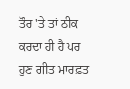ਤੌਰ 'ਤੇ ਤਾਂ ਠੀਕ ਕਰਦਾ ਹੀ ਹੈ ਪਰ ਹੁਣ ਗੀਤ ਮਾਰਫ਼ਤ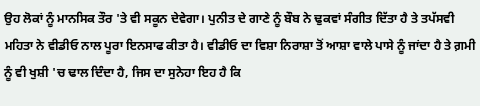ਉਹ ਲੋਕਾਂ ਨੂੰ ਮਾਨਸਿਕ ਤੌਰ 'ਤੇ ਵੀ ਸਕੂਨ ਦੇਵੇਗਾ। ਪੁਨੀਤ ਦੇ ਗਾਣੇ ਨੂੰ ਬੌਬ ਨੇ ਢੁਕਵਾਂ ਸੰਗੀਤ ਦਿੱਤਾ ਹੈ ਤੇ ਤਪੱਸਵੀ ਮਹਿਤਾ ਨੇ ਵੀਡੀਓ ਨਾਲ ਪੂਰਾ ਇਨਸਾਫ ਕੀਤਾ ਹੈ। ਵੀਡੀਓ ਦਾ ਵਿਸ਼ਾ ਨਿਰਾਸ਼ਾ ਤੋਂ ਆਸ਼ਾ ਵਾਲੇ ਪਾਸੇ ਨੂੰ ਜਾਂਦਾ ਹੈ ਤੇ ਗ਼ਮੀ ਨੂੰ ਵੀ ਖੁਸ਼ੀ 'ਚ ਢਾਲ ਦਿੰਦਾ ਹੈ, ਜਿਸ ਦਾ ਸੁਨੇਹਾ ਇਹ ਹੈ ਕਿ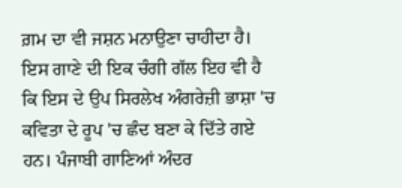ਗ਼ਮ ਦਾ ਵੀ ਜਸ਼ਨ ਮਨਾਉਣਾ ਚਾਹੀਦਾ ਹੈ।
ਇਸ ਗਾਣੇ ਦੀ ਇਕ ਚੰਗੀ ਗੱਲ ਇਹ ਵੀ ਹੈ ਕਿ ਇਸ ਦੇ ਉਪ ਸਿਰਲੇਖ ਅੰਗਰੇਜ਼ੀ ਭਾਸ਼ਾ 'ਚ ਕਵਿਤਾ ਦੇ ਰੂਪ 'ਚ ਛੰਦ ਬਣਾ ਕੇ ਦਿੱਤੇ ਗਏ ਹਨ। ਪੰਜਾਬੀ ਗਾਣਿਆਂ ਅੰਦਰ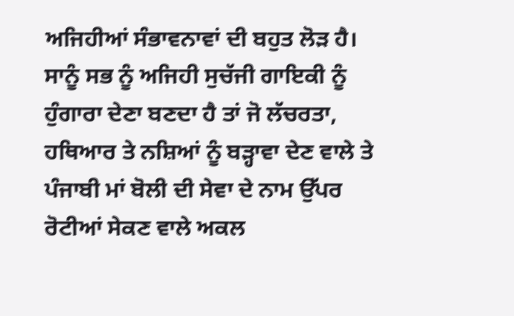ਅਜਿਹੀਆਂ ਸੰਭਾਵਨਾਵਾਂ ਦੀ ਬਹੁਤ ਲੋੜ ਹੈ। ਸਾਨੂੰ ਸਭ ਨੂੰ ਅਜਿਹੀ ਸੁਚੱਜੀ ਗਾਇਕੀ ਨੂੰ ਹੁੰਗਾਰਾ ਦੇਣਾ ਬਣਦਾ ਹੈ ਤਾਂ ਜੋ ਲੱਚਰਤਾ, ਹਥਿਆਰ ਤੇ ਨਸ਼ਿਆਂ ਨੂੰ ਬੜ੍ਹਾਵਾ ਦੇਣ ਵਾਲੇ ਤੇ ਪੰਜਾਬੀ ਮਾਂ ਬੋਲੀ ਦੀ ਸੇਵਾ ਦੇ ਨਾਮ ਉੱਪਰ ਰੋਟੀਆਂ ਸੇਕਣ ਵਾਲੇ ਅਕਲ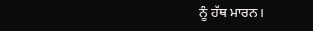ਨੂੰ ਹੱਥ ਮਾਰਨ।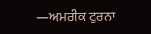—ਅਮਰੀਕ ਟੁਰਨਾ